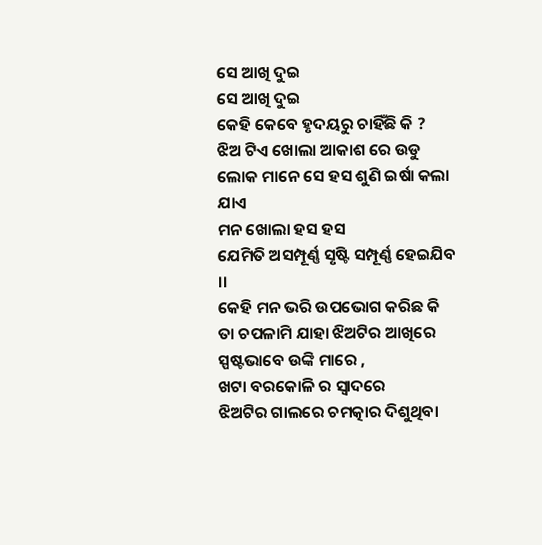ସେ ଆଖି ଦୁଇ
ସେ ଆଖି ଦୁଇ
କେହି କେବେ ହୃଦୟରୁ ଚାହିଁଛି କି ?
ଝିଅ ଟିଏ ଖୋଲା ଆକାଶ ରେ ଉଡୁ
ଲୋକ ମାନେ ସେ ହସ ଶୁଣି ଇର୍ଷା କଲା ଯାଏ
ମନ ଖୋଲା ହସ ହସ
ଯେମିତି ଅସମ୍ପୂର୍ଣ୍ଣ ସୃଷ୍ଟି ସମ୍ପୂର୍ଣ୍ଣ ହେଇଯିବ ।।
କେହି ମନ ଭରି ଉପଭୋଗ କରିଛ କି
ତା ଚପଳାମି ଯାହା ଝିଅଟିର ଆଖିରେ
ସ୍ପଷ୍ଟଭାବେ ଉଙ୍କି ମାରେ ,
ଖଟା ବରକୋଳି ର ସ୍ୱାଦରେ
ଝିଅଟିର ଗାଲରେ ଚମତ୍କାର ଦିଶୁଥିବା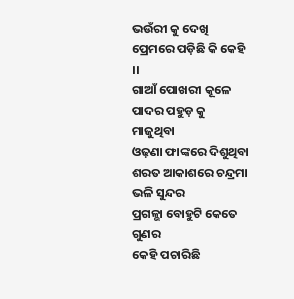ଭଉଁରୀ କୁ ଦେଖି ପ୍ରେମରେ ପଡ଼ିଛି କି କେହି ।।
ଗାଆଁ ପୋଖରୀ କୂଳେ
ପାଦର ପହୁଡ଼ କୁ ମାଜୁଥିବା
ଓଢ଼ଣା ଫାଙ୍କରେ ଦିଶୁଥିବା
ଶରତ ଆକାଶରେ ଚନ୍ଦ୍ରମା ଭଳି ସୁନ୍ଦର
ପ୍ରଗଳ୍ଭା ବୋହୁଟି କେତେ ଗୁଣର
କେହି ପଚାରିଛି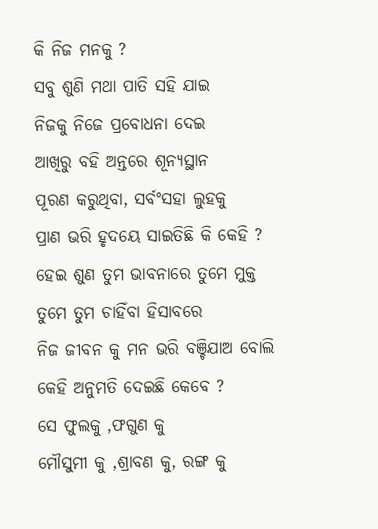କି ନିଜ ମନକୁ ?
ସବୁ ଶୁଣି ମଥା ପାତି ସହି ଯାଇ
ନିଜକୁ ନିଜେ ପ୍ରବୋଧନା ଦେଇ
ଆଖିରୁ ବହି ଅନ୍ତରେ ଶୂନ୍ୟସ୍ଥାନ
ପୂରଣ କରୁଥିବା, ସର୍ବଂସହା ଲୁହକୁ
ପ୍ରାଣ ଭରି ହୃଦୟେ ସାଇତିଛି କି କେହି ?
ହେଇ ଶୁଣ ତୁମ ଭାବନାରେ ତୁମେ ମୁକ୍ତ
ତୁମେ ତୁମ ଚାହିଁବା ହିସାବରେ
ନିଜ ଜୀବନ କୁ ମନ ଭରି ବଞ୍ଚିଯାଅ ବୋଲି
କେହି ଅନୁମତି ଦେଇଛି କେବେ ?
ସେ ଫୁଲକୁ ,ଫଗୁଣ କୁ
ମୌସୁମୀ କୁ ,ଶ୍ରାବଣ କୁ, ରଙ୍ଗ କୁ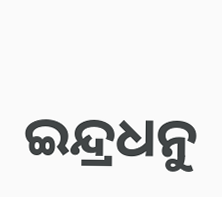ଇନ୍ଦ୍ରଧନୁ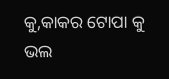କୁ,କାକର ଟୋପା କୁ ଭଲ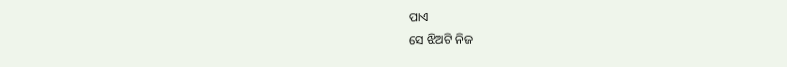ପାଏ
ସେ ଝିଅଟି ନିଜ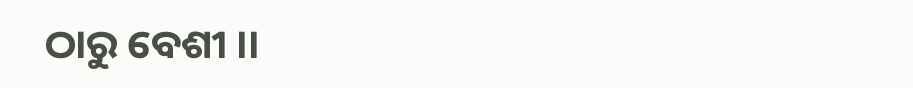ଠାରୁ ବେଶୀ ।।